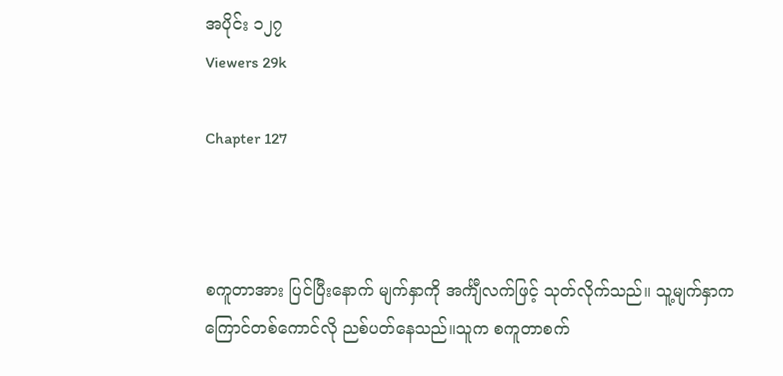အပိုင်း ၁၂၇
Viewers 29k

Chapter 127



စကူတာအား ပြင်ပြီးနောက် မျက်နှာကို အင်္ကျီလက်ဖြင့် သုတ်လိုက်သည်။ သူ့မျက်နှာက ကြောင်တစ်ကောင်လို ညစ်ပတ်နေသည်။သူက စကူတာစက်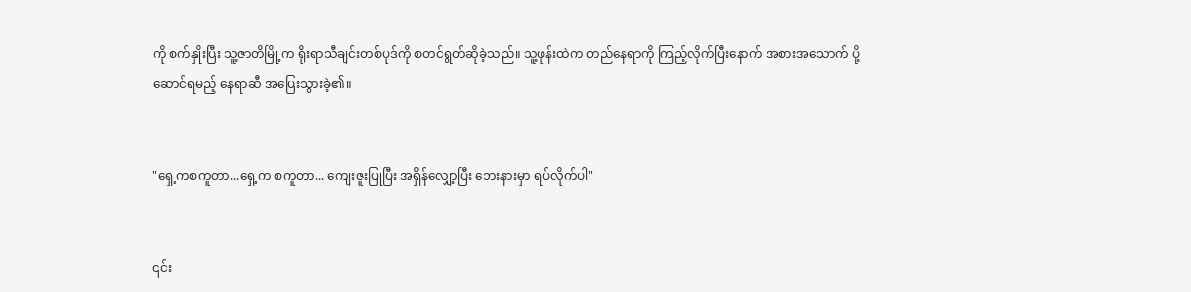ကို စက်နှိုးပြီး သူ့ဇာတိမြို့က ရိုးရာသီချင်းတစ်ပုဒ်ကို စတင်ရွတ်ဆိုခဲ့သည်။ သူ့ဖုန်းထဲက တည်နေရာကို ကြည့်လိုက်ပြီးနောက် အစားအသောက် ပို့ဆောင်ရမည့် နေရာဆီ အပြေးသွားခဲ့၏။


"ရှေ့ကစကူတာ...ရှေ့က စကူတာ... ကျေးဇူးပြုပြီး အရှိန်လျှော့ပြီး ဘေးနားမှာ ရပ်လိုက်ပါ"


၎င်း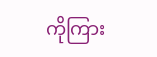ကိုကြား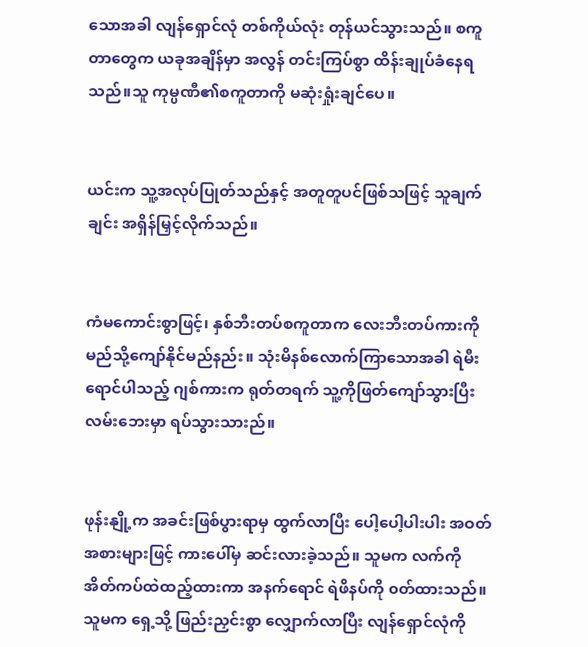သောအခါ လျန်ရှောင်လုံ တစ်ကိုယ်လုံး တုန်ယင်သွားသည်။ စကူတာတွေက ယခုအချိန်မှာ အလွန် တင်းကြပ်စွာ ထိန်းချုပ်ခံနေရသည်။သူ ကုမ္ပဏီ၏စကူတာကို မဆုံးရှုံးချင်ပေ။


ယင်းက သူ့အလုပ်ပြုတ်သည်နှင့် အတူတူပင်ဖြစ်သဖြင့် သူချက်ချင်း အရှိန်မြှင့်လိုက်သည်။


ကံမကောင်းစွာဖြင့်၊ နှစ်ဘီးတပ်စကူတာက လေးဘီးတပ်ကားကို မည်သို့ကျော်နိုင်မည်နည်း။ သုံးမိနစ်လောက်ကြာသောအခါ ရဲမီးရောင်ပါသည့် ဂျစ်ကားက ရုတ်တရက် သူ့ကိုဖြတ်ကျော်သွားပြီး လမ်းဘေးမှာ ရပ်သွားသားည်။


ဖုန်းနျို့က အခင်းဖြစ်ပွားရာမှ ထွက်လာပြီး ပေါ့ပေါ့ပါးပါး အဝတ်အစားများဖြင့် ကားပေါ်မှ ဆင်းလားခဲ့သည်။ သူမက လက်ကို အိတ်ကပ်ထဲထည့်ထားကာ အနက်ရောင် ရဲဖိနပ်ကို ၀တ်ထားသည်။ သူမက ရှေ့သို့ ဖြည်းညှင်းစွာ လျှောက်လာပြီး လျန်ရှောင်လုံကို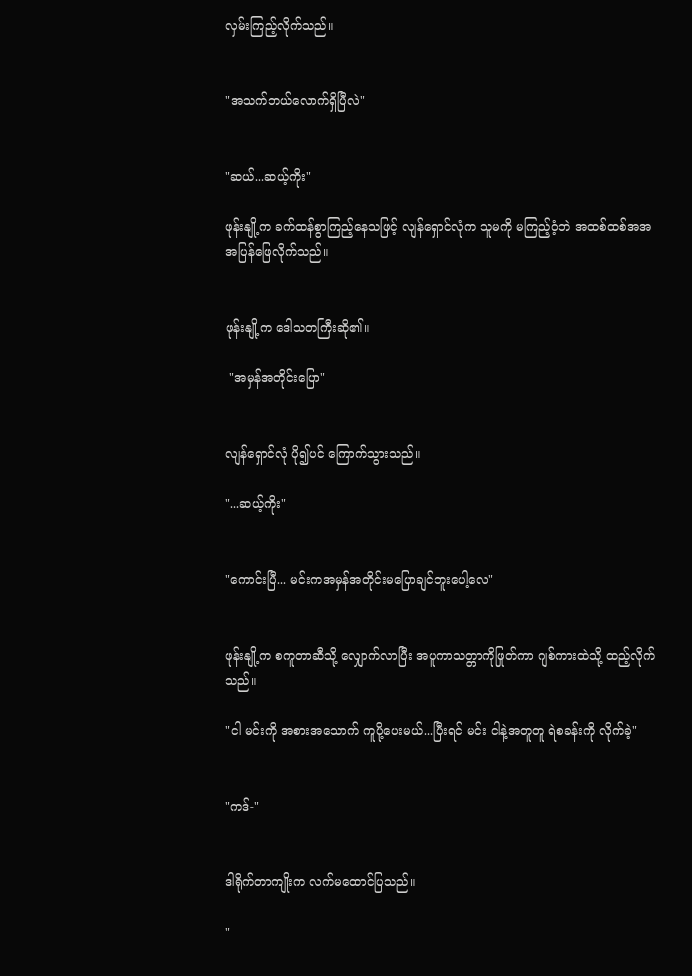လှမ်းကြည့်လိုက်သည်။


"အသက်ဘယ်လောက်ရှိပြီလဲ"


"ဆယ်...ဆယ့်ကိုး"

ဖုန်းနျို့က ခက်ထန်စွာကြည့်နေသဖြင့် လျန်ရှောင်လုံက သူမကို မကြည့်ဝံ့ဘဲ အထစ်ထစ်အအအပြန်ဖြေလိုက်သည်။


ဖုန်းနျို့က ဒေါသတကြီးဆို၏။

 "အမှန်အတိုင်းပြော"


လျန်ရှောင်လုံ ပို၍ပင် ကြောက်သွားသည်။

"...ဆယ့်ကိုး"


"ကောင်းပြီ... မင်းကအမှန်အတိုင်းမပြောချင်ဘူးပေါ့လေ"


ဖုန်းနျို့က စကူတာဆီသို့ လျှောက်လာပြီး အပူကာသတ္တာကိုဖြုတ်ကာ ဂျစ်ကားထဲသို့ ထည့်လိုက်သည်။

"ငါ မင်းကို အစားအသောက် ကူပို့ပေးမယ်...ပြီးရင် မင်း ငါနဲ့အတူတူ ရဲစခန်းကို လိုက်ခဲ့"


"ကဒ်-"


ဒါရိုက်တာကျိုးက လက်မထောင်ပြသည်။

"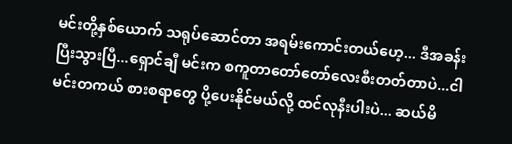မင်းတို့နှစ်ယောက် သရုပ်ဆောင်တာ အရမ်းကောင်းတယ်ဟေ့... ဒီအခန်း ပြီးသွားပြီ...ရှောင်ချီ မင်းက စကူတာတော်တော်လေးစီးတတ်တာပဲ...ငါမင်းတကယ် စားစရာတွေ ပို့ပေးနိုင်မယ်လို့ ထင်လုနီးပါးပဲ... ဆယ်မိ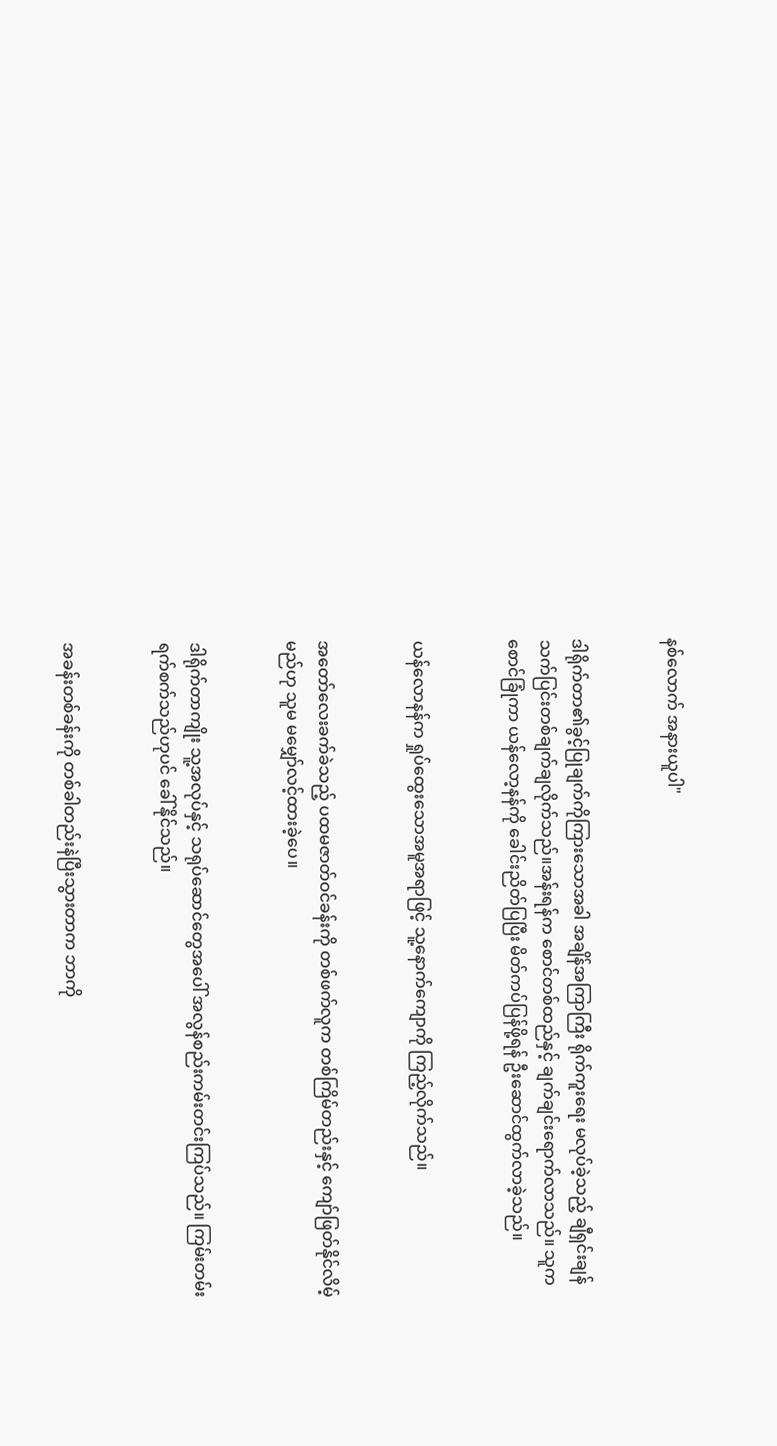နစ်လောက် အနားယူပါ"


ဒါရိုက်တာ၏ခွင့်ပြုချက်ကိုကြားသောအခါ အချိန်အကြာကြီး ရိုက်ကူးရေး မလုပ်ခဲ့သည့် ချီရှင်းချန် သက်ပြင်းတစ်ချက်ချလိုက်သည်။အန်းရန်က စောင်တစ်ထည်နှင့် ချက်ချင်းရောက်လာသည်။ သူက စောင်ခြုံကာ ယန်လော့နန်ကို ခေါင်းညိတ်ပြပြီး မိတ်ကပ်ပြန်ဖို့ရန် ဦးဆောင်ထွက်လာခဲ့သည်။


ယန်လောနန်က ရှုပ်ထွေးသောအမူအရာဖြင့် သူ့နောက်ကျောကို ကြည့်လိုက်သည်။


အတော်လေးခက်ခဲသည့် ပထမဇာတ်ဝင်ခန်းကို တစ်ဖက်လူက တစ်ကြိမ်တည်းနှင့် ကျော်ဖြတ်နိုင်လိမ့်မည်ဟု သူမ မမျှော်လင့်ထားခဲ့ပေ။


ဒါရိုက်တာကျိုး သူ့အလုပ်နှင့် သရုပ်ဆောင်တွေအပေါ် အလွန်စည်းကမ်းတင်းကြပ်သည်။ ကြမ်းတမ်းရက်စက်သည်ဟုပင် ခေါ်နိုင်သည်။


အခန်းတစ်ခန်းကို တစ်ခါတည်းနဲပြီးသွားတာက ဘာကို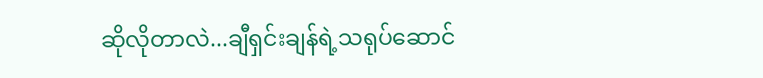ဆိုလိုတာလဲ...ချီရှင်းချန်ရဲ့သရုပ်ဆောင်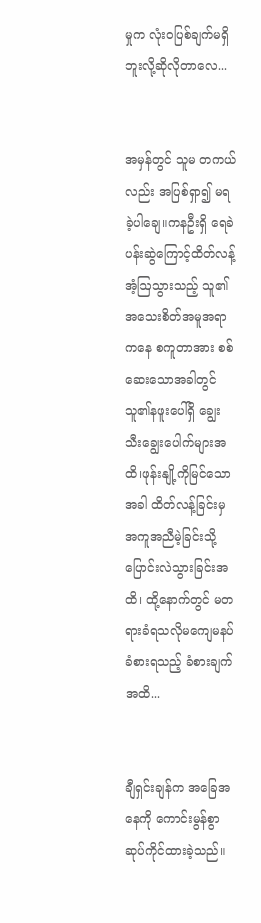မှုက လုံးဝပြစ်ချက်မရှိဘူးလို့ဆိုလိုတာလေ...


အမှန်တွင် သူမ တကယ်လည်း အပြစ်ရှာ၍ မရခဲ့ပါချေ။ကနဦးရှိ ရေခဲပန်းဆွဲကြောင့်ထိတ်လန့်အံ့ဩသွားသည့် သူ၏အသေးစိတ်အမူအရာကနေ စကူတာအား စစ်ဆေးသောအခါတွင် သူ၏နဖူးပေါ်ရှိ ချွေးသီးချွေးပေါက်များအထိ၊ဖုန်းနျို့ကိုမြင်သောအခါ ထိတ်လန့်ခြင်းမှ အကူအညီမဲ့ခြင်းသို့ ပြောင်းလဲသွားခြင်းအထိ၊ ထို့နောက်တွင် မတရားခံရသလိုမကျေမနပ်ခံစားရသည့် ခံစားချက်အထိ...


ချီရှင်းချန်က အခြေအနေကို ကောင်းမွန်စွာ ဆုပ်ကိုင်ထားခဲ့သည်။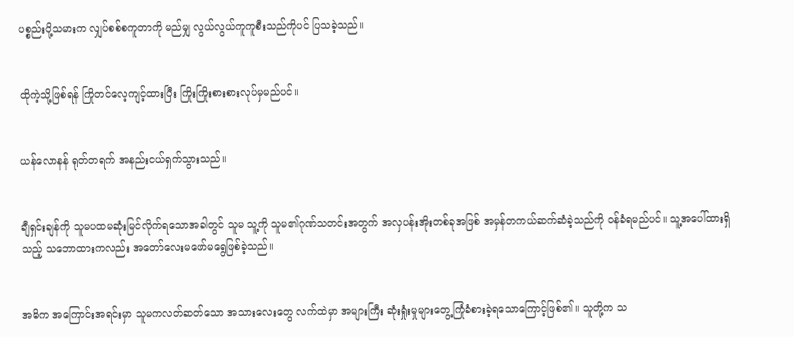ပစ္စည်းပို့သမားက လျှပ်စစ်စကူတာကို မည်မျှ လွယ်လွယ်ကူကူစီးသည်ကိုပင် ပြသခဲ့သည်။


ထိုကဲ့သို့ဖြစ်ရန် ကြိုတင်လေ့ကျင့်ထားပြီး ကြိုးကြိုးစားစားလုပ်မှမည်ပင်။


ယန်လောနန် ရုတ်တရက် အနည်းငယ်ရှက်သွားသည်။


ချီရှင်းချန်ကို သူမပထမဆုံးမြင်လိုက်ရသောအခါတွင် သူမ သူ့ကို သူမ၏ဂုဏ်သတင်းအတွက် အလှပန်းအိုးတစ်ခုအဖြစ် အမှန်တကယ်ဆက်ဆံခဲ့သည်ကို ဝန်ခံရမည်ပင်။ သူ့အပေါ်ထားရှိသည့် သဘောထားကလည်း အတော်လေးမဖော်မရွေဖြစ်ခဲ့သည်။


အဓိက အကြောင်းအရင်းမှာ သူမကလတ်ဆတ်သော အသားလေးတွေ လက်ထဲမှာ အများကြီး ဆုံးရှုံးမှုများတွေ့ကြုံခံစားခဲ့ရသောကြောင့်ဖြစ်၏။ သူတို့က သ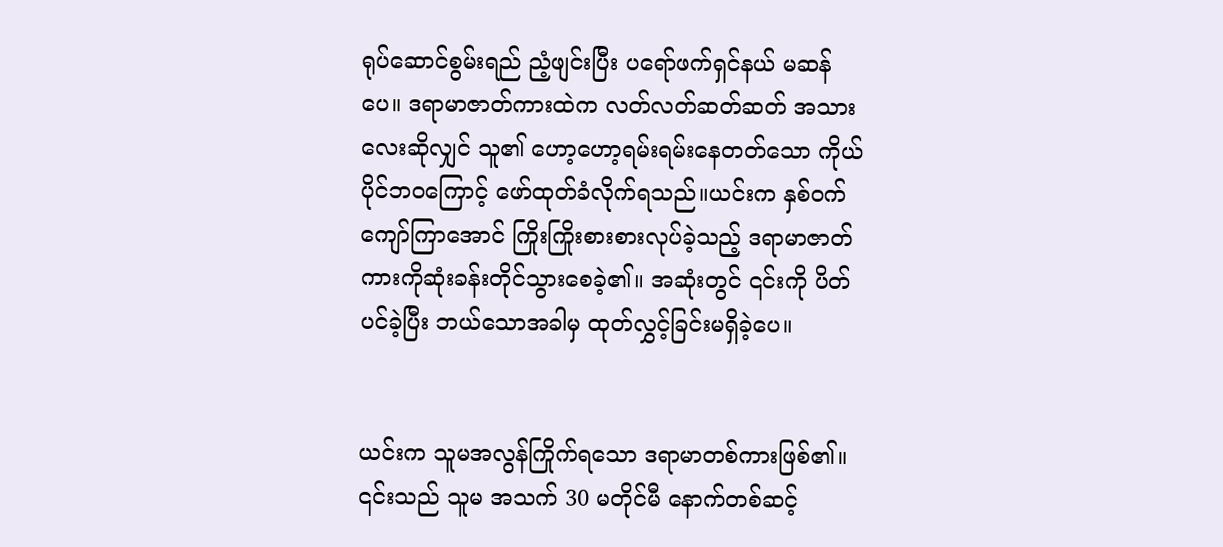ရုပ်ဆောင်စွမ်းရည် ညံ့ဖျင်းပြီး ပရော်ဖက်ရှင်နယ် မဆန်ပေ။ ဒရာမာဇာတ်ကားထဲက လတ်လတ်ဆတ်ဆတ် အသားလေးဆိုလျှင် သူ၏ ဟော့ဟော့ရမ်းရမ်းနေတတ်သော ကိုယ်ပိုင်ဘဝကြောင့် ဖော်ထုတ်ခံလိုက်ရသည်။ယင်းက နှစ်ဝက်ကျော်ကြာအောင် ကြိုးကြိုးစားစားလုပ်ခဲ့သည့် ဒရာမာဇာတ်ကားကိုဆုံးခန်းတိုင်သွားစေခဲ့၏။ အဆုံးတွင် ၎င်းကို ပိတ်ပင်ခဲ့ပြီး ဘယ်သောအခါမှ ထုတ်လွှင့်ခြင်းမရှိခဲ့ပေ။


ယင်းက သူမအလွန်ကြိုက်ရသော ဒရာမာတစ်ကားဖြစ်၏။ ၎င်းသည် သူမ အသက် 30 မတိုင်မီ နောက်တစ်ဆင့်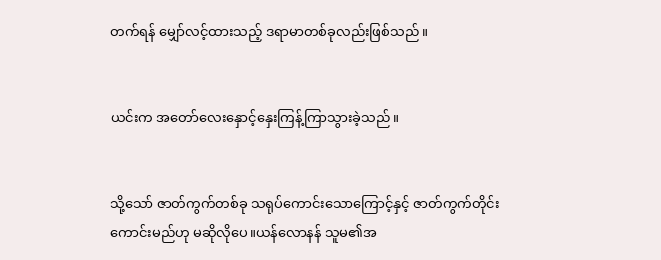တက်ရန် မျှော်လင့်ထားသည့် ဒရာမာတစ်ခုလည်းဖြစ်သည်။


ယင်းက အတော်လေးနှောင့်နှေးကြန့်ကြာသွားခဲ့သည်။


သို့သော် ဇာတ်ကွက်တစ်ခု သရုပ်ကောင်းသောကြောင့်နှင့် ဇာတ်ကွက်တိုင်း ကောင်းမည်ဟု မဆိုလိုပေ။ယန်လောနန် သူမ၏အ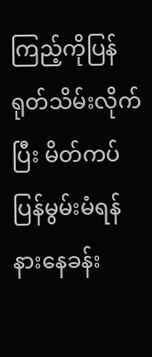ကြည့်ကိုပြန်ရုတ်သိမ်းလိုက်ပြီး မိတ်ကပ်ပြန်မွမ်းမံရန် နားနေခန်း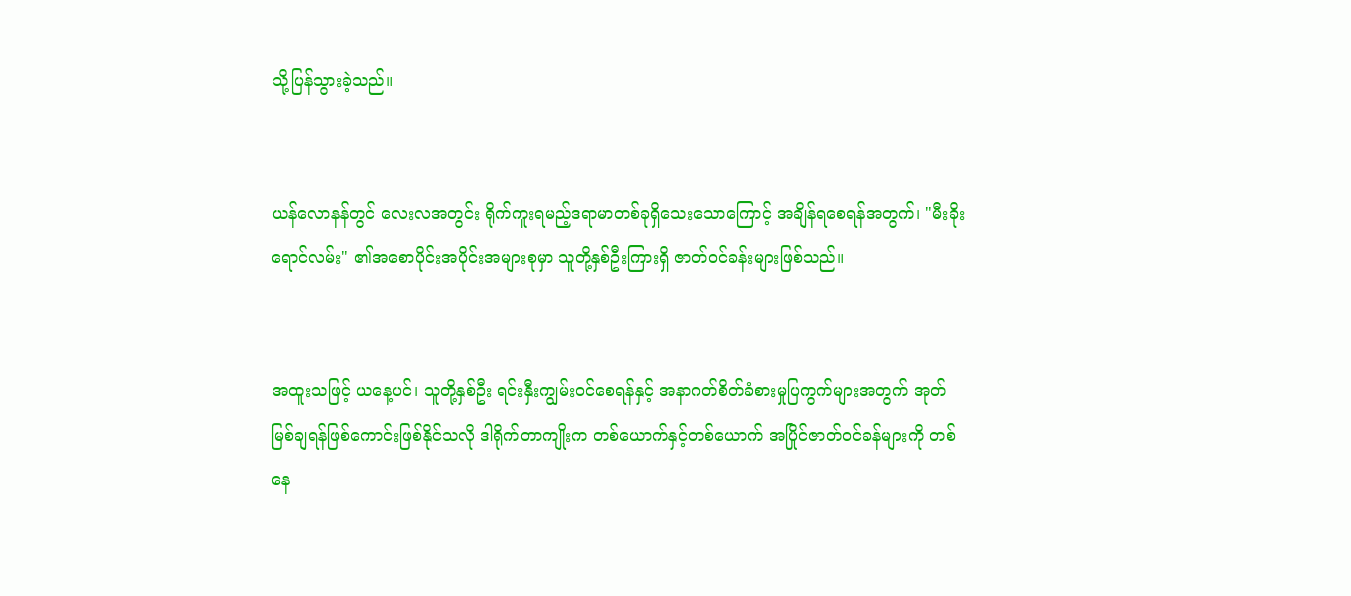သို့ပြန်သွားခဲ့သည်။


ယန်လောနန်တွင် လေးလအတွင်း ရိုက်ကူးရမည့်ဒရာမာတစ်ခုရှိသေးသောကြောင့် အချိန်ရစေရန်အတွက်၊ "မီးခိုးရောင်လမ်း" ၏အစောပိုင်းအပိုင်းအများစုမှာ သူတို့နှစ်ဦးကြားရှိ ဇာတ်ဝင်ခန်းများဖြစ်သည်။


အထူးသဖြင့် ယနေ့ပင်၊ သူတို့နှစ်ဦး ရင်းနှီးကျွမ်းဝင်စေရန်နှင့် အနာဂတ်စိတ်ခံစားမှုပြကွက်များအတွက် အုတ်မြစ်ချရန်ဖြစ်ကောင်းဖြစ်နိုင်သလို ဒါရိုက်တာကျိုးက တစ်ယောက်နှင့်တစ်ယောက် အပြိုင်ဇာတ်ဝင်ခန်များကို တစ်နေ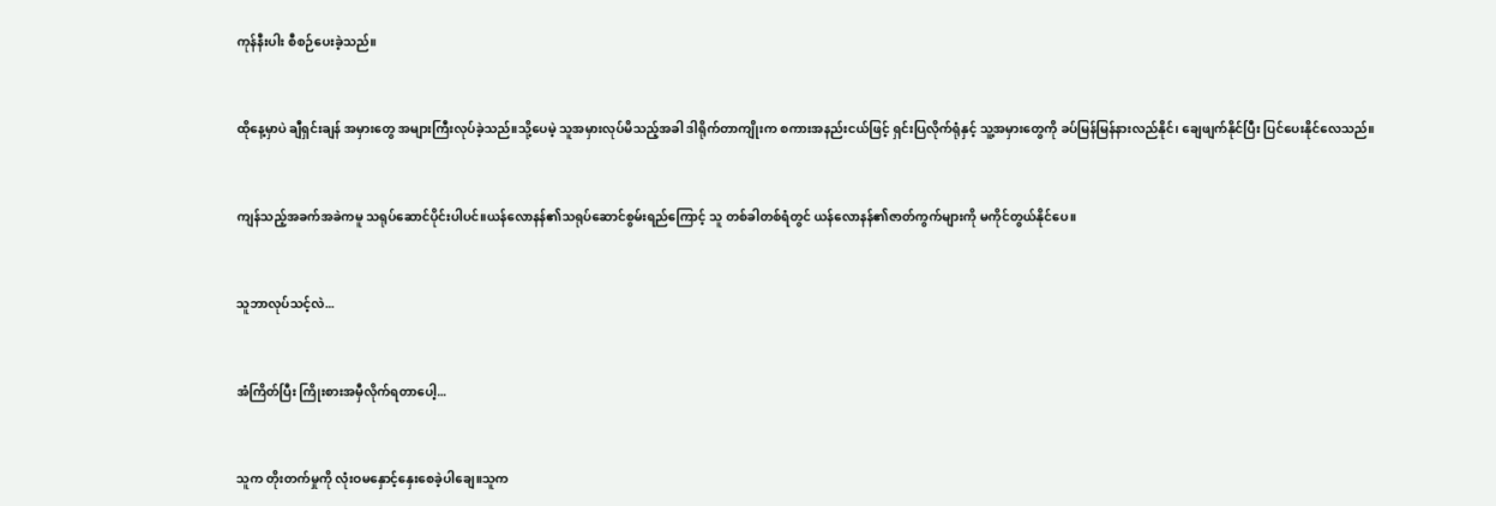ကုန်နီးပါး စီစဉ်ပေးခဲ့သည်။


ထိုနေ့မှာပဲ ချီရှင်းချန် အမှားတွေ အများကြီးလုပ်ခဲ့သည်။သို့ပေမဲ့ သူအမှားလုပ်မိသည့်အခါ ဒါရိုက်တာကျိုးက စကားအနည်းငယ်ဖြင့် ရှင်းပြလိုက်ရုံနှင့် သူ့အမှားတွေကို ခပ်မြန်မြန်နားလည်နိုင်၊ ချေဖျက်နိုင်ပြီး ပြင်ပေးနိုင်လေသည်။


ကျန်သည့်အခက်အခဲကမူ သရုပ်ဆောင်ပိုင်းပါပင်။ယန်လောနန်၏သရုပ်ဆောင်စွမ်းရည်ကြောင့် သူ တစ်ခါတစ်ရံတွင် ယန်လောနန်၏ဇာတ်ကွက်များကို မကိုင်တွယ်နိုင်ပေ။


သူဘာလုပ်သင့်လဲ...


အံကြိတ်ပြီး ကြိုးစားအမှီလိုက်ရတာပေါ့...


သူက တိုးတက်မှုကို လုံးဝမနှောင့်နှေးစေခဲ့ပါချေ။သူက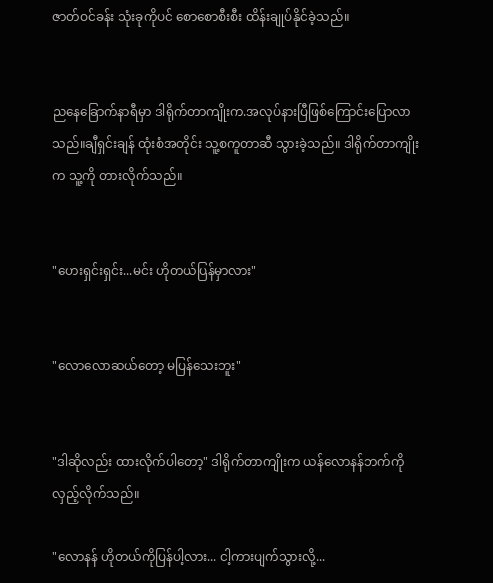ဇာတ်ဝင်ခန်း သုံးခုကိုပင် စောစောစီးစီး ထိန်းချုပ်နိုင်ခဲ့သည်။


ညနေခြောက်နာရီမှာ ဒါရိုက်တာကျိုးက.အလုပ်နားပြီဖြစ်ကြောင်းပြောလာသည်။ချီရှင်းချန် ထုံးစံအတိုင်း သူ့စကူတာဆီ သွားခဲ့သည်။ ဒါရိုက်တာကျိုးက သူ့ကို တားလိုက်သည်။


"ဟေးရှင်းရှင်း...မင်း ဟိုတယ်ပြန်မှာလား"


"လောလောဆယ်တော့ မပြန်သေးဘူး"


"ဒါဆိုလည်း ထားလိုက်ပါတော့" ဒါရိုက်တာကျိုးက ယန်လောနန်ဘက်ကို လှည့်လိုက်သည်။

"လောနန် ဟိုတယ်ကိုပြန်ပါ့လား... ငါ့ကားပျက်သွားလို့...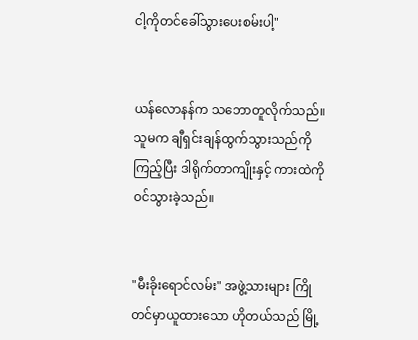ငါ့ကိုတင်ခေါ်သွားပေးစမ်းပါ့"


ယန်လောနန်က သဘောတူလိုက်သည်။ သူမက ချီရှင်းချန်ထွက်သွားသည်ကိုကြည့်ပြီး ဒါရိုက်တာကျိုးနှင့် ကားထဲကို ဝင်သွားခဲ့သည်။


"မီးခိုးရောင်လမ်း" အဖွဲ့သားများ ကြိုတင်မှာယူထားသော ဟိုတယ်သည် မြို့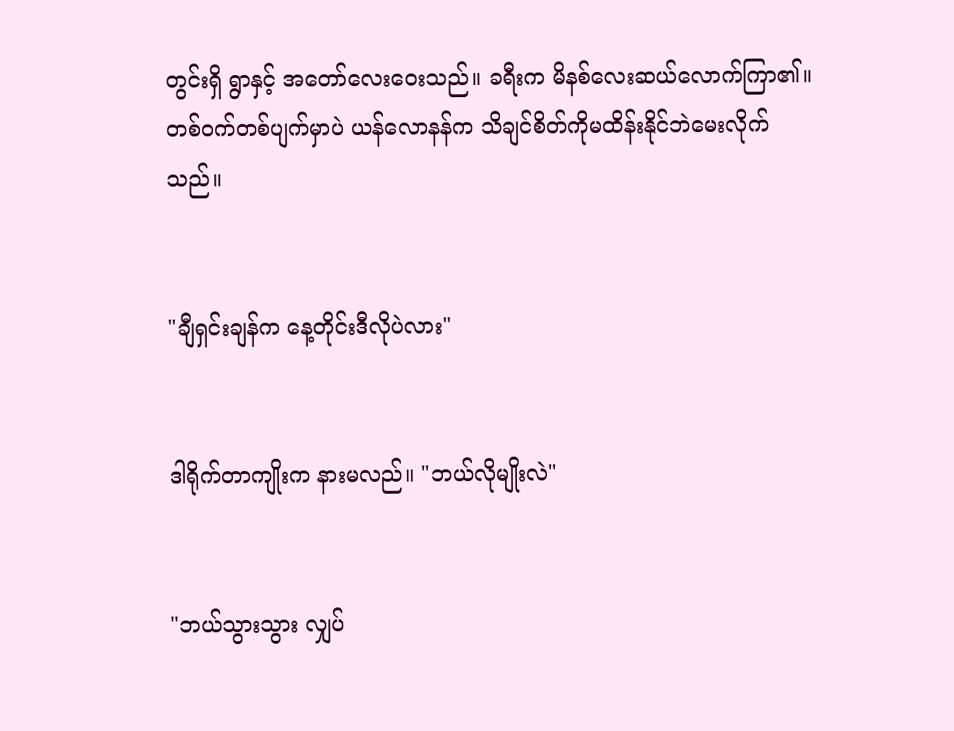တွင်းရှိ ရွာနှင့် အတော်လေးဝေးသည်။ ခရီးက မိနစ်လေးဆယ်လောက်ကြာ၏။ တစ်ဝက်တစ်ပျက်မှာပဲ ယန်လောနန်က သိချင်စိတ်ကိုမထိန်းနိုင်ဘဲမေးလိုက်သည်။


"ချီရှင်းချန်က နေ့တိုင်းဒီလိုပဲလား"


ဒါရိုက်တာကျိုးက နားမလည်။ "ဘယ်လိုမျိုးလဲ"


"ဘယ်သွားသွား လျှပ်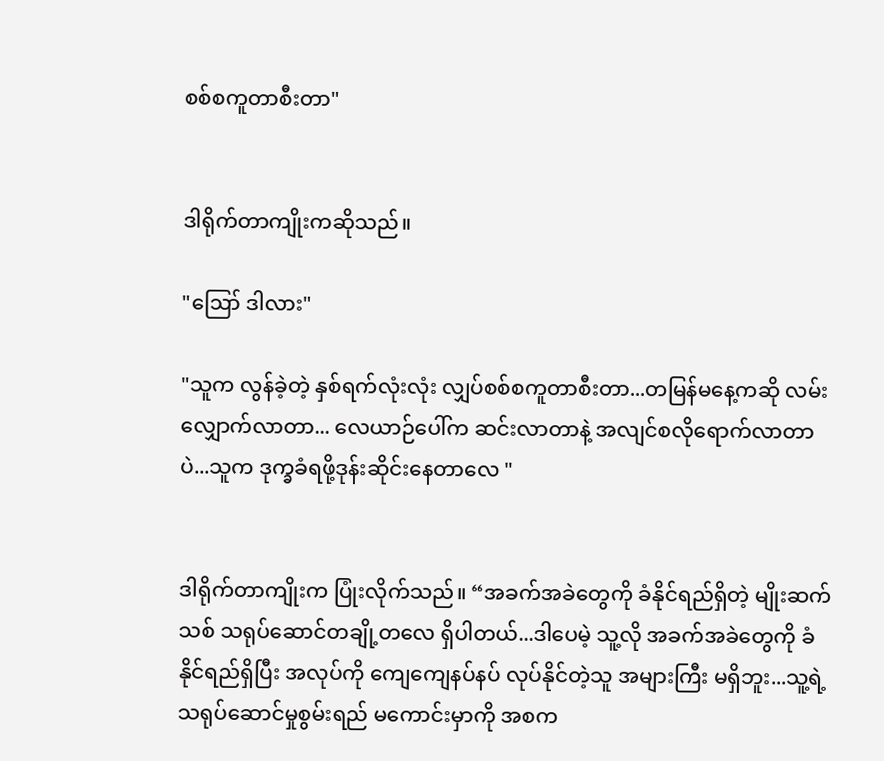စစ်စကူတာစီးတာ"


ဒါရိုက်တာကျိုးကဆိုသည်။

"ဪ ဒါလား"

"သူက လွန်ခဲ့တဲ့ နှစ်ရက်လုံးလုံး လျှပ်စစ်စကူတာစီးတာ...တမြန်မနေ့ကဆို လမ်းလျှောက်လာတာ... လေယာဉ်ပေါ်က ဆင်းလာတာနဲ့ အလျင်စလိုရောက်လာတာပဲ...သူက ဒုက္ခခံရဖို့ဒုန်းဆိုင်းနေတာလေ "


ဒါရိုက်တာကျိုးက ပြုံးလိုက်သည်။ “အခက်အခဲတွေကို ခံနိုင်ရည်ရှိတဲ့ မျိုးဆက်သစ် သရုပ်ဆောင်တချို့တလေ ရှိပါတယ်...ဒါပေမဲ့ သူ့လို အခက်အခဲတွေကို ခံနိုင်ရည်ရှိပြီး အလုပ်ကို ကျေကျေနပ်နပ် လုပ်နိုင်တဲ့သူ အများကြီး မရှိဘူး...သူ့ရဲ့ သရုပ်ဆောင်မှုစွမ်းရည် မကောင်းမှာကို အစက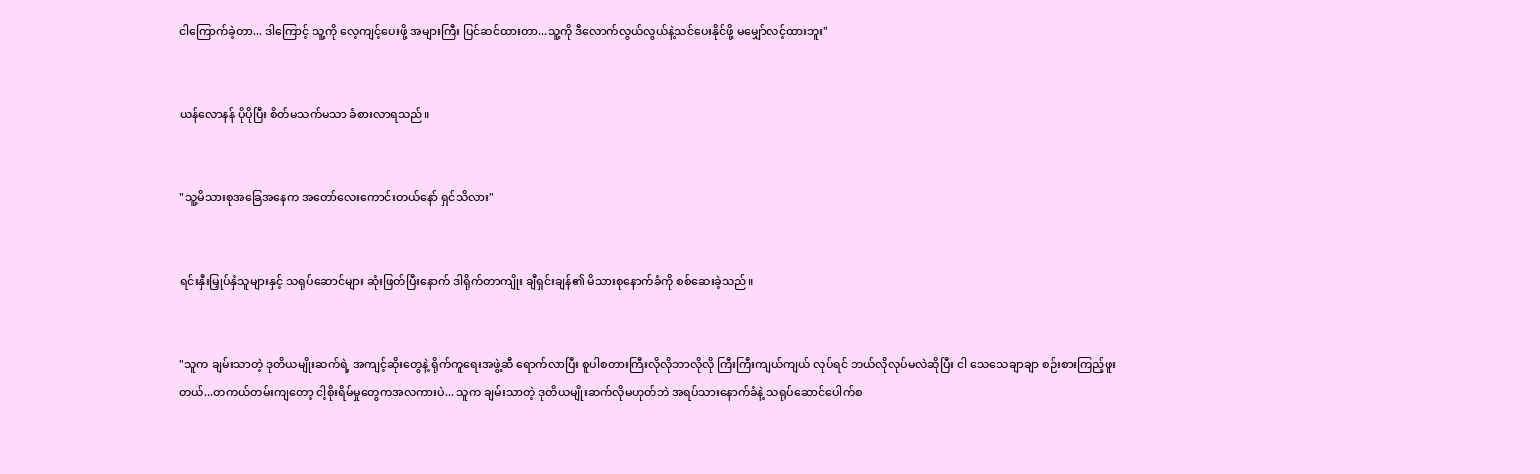ငါကြောက်ခဲ့တာ... ဒါကြောင့် သူ့ကို လေ့ကျင့်ပေးဖို့ အများကြီး ပြင်ဆင်ထားတာ...သူ့ကို ဒီလောက်လွယ်လွယ်နဲ့သင်ပေးနိုင်ဖို့ မမျှော်လင့်ထားဘူး"


ယန်လောနန် ပိုပိုပြီး စိတ်မသက်မသာ ခံစားလာရသည်။


"သူ့မိသားစုအခြေအနေက အတော်လေးကောင်းတယ်နော် ရှင်သိလား"


ရင်းနှီးမြှုပ်နှံသူများနှင့် သရုပ်ဆောင်များ ဆုံးဖြတ်ပြီးနောက် ဒါရိုက်တာကျိုး ချီရှင်းချန်၏ မိသားစုနောက်ခံကို စစ်ဆေးခဲ့သည်။


"သူက ချမ်းသာတဲ့ ဒုတိယမျိုးဆက်ရဲ့ အကျင့်ဆိုးတွေနဲ့ ရိုက်ကူရေးအဖွဲ့ဆီ ရောက်လာပြီး စူပါစတားကြီးလိုလိုဘာလိုလို ကြီးကြီးကျယ်ကျယ် လုပ်ရင် ဘယ်လိုလုပ်မလဲဆိုပြီး ငါ သေသေချာချာ စဉ်းစားကြည့်ဖူးတယ်...တကယ်တမ်းကျတော့ ငါ့စိုးရိမ်မှုတွေကအလကားပဲ... သူက ချမ်းသာတဲ့ ဒုတိယမျိုးဆက်လိုမဟုတ်ဘဲ အရပ်သားနောက်ခံနဲ့ သရုပ်ဆောင်ပေါက်စ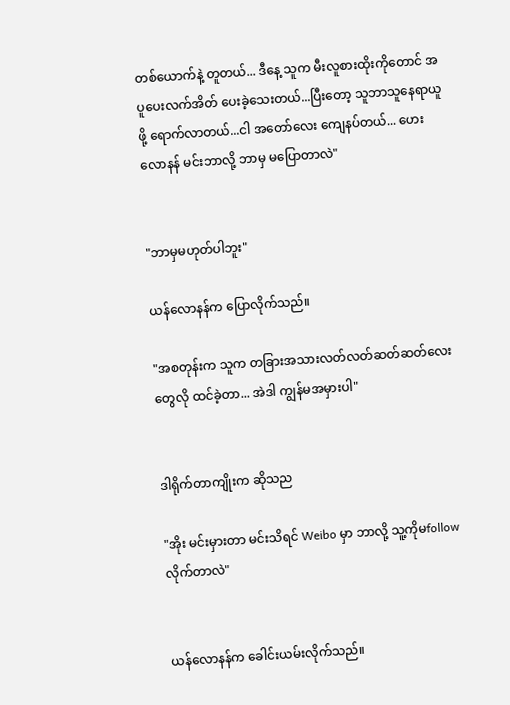တစ်ယောက်နဲ့ တူတယ်... ဒီနေ့ သူက မီးလူစားထိုးကိုတောင် အပူပေးလက်အိတ် ပေးခဲ့သေးတယ်...ပြီးတော့ သူဘာသူနေရာယူဖို့ ရောက်လာတယ်...ငါ အတော်လေး ကျေနပ်တယ်... ဟေး လောနန် မင်းဘာလို့ ဘာမှ မပြောတာလဲ"


"ဘာမှမဟုတ်ပါဘူး"

ယန်လောနန်က ပြောလိုက်သည်။

"အစတုန်းက သူက တခြားအသားလတ်လတ်ဆတ်ဆတ်လေးတွေလို ထင်ခဲ့တာ... အဲဒါ ကျွန်မအမှားပါ"


ဒါရိုက်တာကျိုးက ဆိုသည

"အိုး မင်းမှားတာ မင်းသိရင် Weibo မှာ ဘာလို့ သူ့ကိုမfollowလိုက်တာလဲ"


ယန်လောနန်က ခေါင်းယမ်းလိုက်သည်။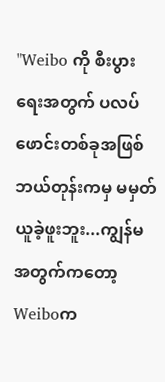"Weibo ကို စီးပွားရေးအတွက် ပလပ်ဖောင်းတစ်ခုအဖြစ် ဘယ်တုန်းကမှ မမှတ်ယူခဲ့ဖူးဘူး...ကျွန်မအတွက်ကတော့ Weiboက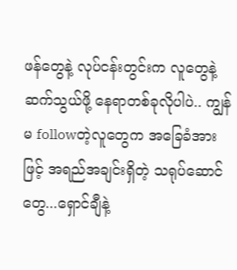ဖန်တွေနဲ့ လုပ်ငန်းတွင်းက လူတွေနဲ့ ဆက်သွယ်ဖို့ နေရာတစ်ခုလိုပါပဲ.. ကျွန်မ followတဲ့လူတွေက အခြေခံအားဖြင့် အရည်အချင်းရှိတဲ့ သရုပ်ဆောင်တွေ...ရှောင်ချီနဲ့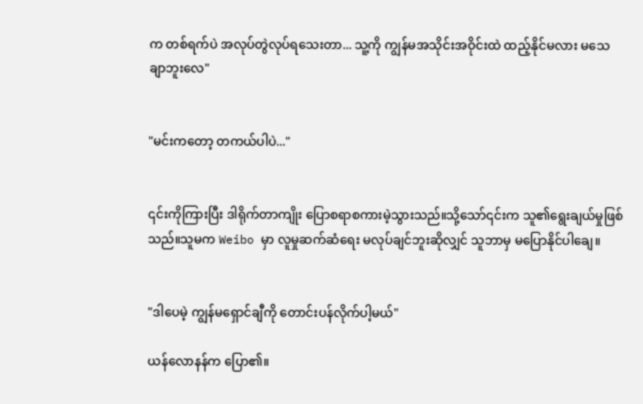က တစ်ရက်ပဲ အလုပ်တွဲလုပ်ရသေးတာ... သူ့ကို ကျွန်မအသိုင်းအဝိုင်းထဲ ထည့်နိုင်မလား မသေချာဘူးလေ"


"မင်းကတော့ တကယ်ပါပဲ..."


၎င်းကိုကြားပြီး ဒါရိုက်တာကျိုး ပြောစရာစကားမဲ့သွားသည်။သို့သော်၎င်းက သူ၏ရွေးချယ်မှုဖြစ်သည်။သူမက Weibo မှာ လူမှုဆက်ဆံရေး မလုပ်ချင်ဘူးဆိုလျှင် သူဘာမှ မပြောနိုင်ပါချေ။


"ဒါပေမဲ့ ကျွန်မရှောင်ချီကို တောင်းပန်လိုက်ပါ့မယ်"

ယန်လောနန်က ပြော၏။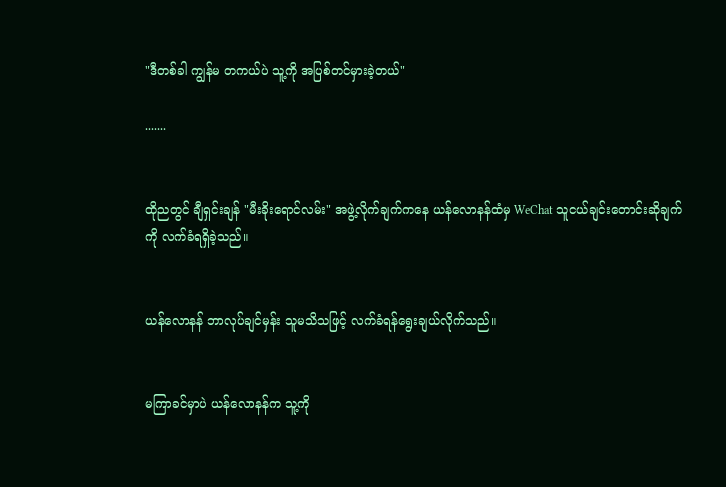"ဒီတစ်ခါ ကျွန်မ တကယ်ပဲ သူ့ကို အပြစ်တင်မှားခဲ့တယ်"

.......


ထိုညတွင် ချီရှင်းချန် "မီးခိုးရောင်လမ်း" အဖွဲ့လိုက်ချက်ကနေ ယန်လောနန်ထံမှ WeChat သူငယ်ချင်းတောင်းဆိုချက်ကို လက်ခံရရှိခဲ့သည်။


ယန်လောနန် ဘာလုပ်ချင်မှန်း သူမသိသဖြင့် လက်ခံရန်ရွေးချယ်လိုက်သည်။


မကြာခင်မှာပဲ ယန်လောနန်က သူ့ကို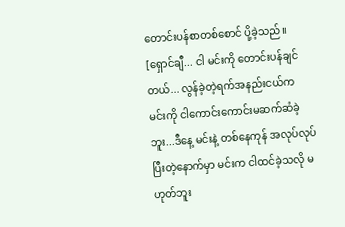တောင်းပန်စာတစ်စောင် ပို့ခဲ့သည်။ [ရှောင်ချီ... ငါ မင်းကို တောင်းပန်ချင်တယ်... လွန်ခဲ့တဲ့ရက်အနည်းငယ်က မင်းကို ငါကောင်းကောင်းမဆက်ဆံခဲ့ဘူး...ဒီနေ့ မင်းနဲ့ တစ်နေကုန် အလုပ်လုပ်ပြီးတဲ့နောက်မှာ မင်းက ငါထင်ခဲ့သလို မဟုတ်ဘူး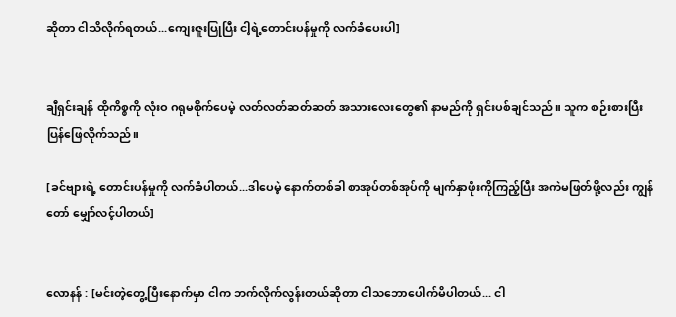ဆိုတာ ငါသိလိုက်ရတယ်...ကျေးဇူးပြုပြီး ငါ့ရဲ့တောင်းပန်မှုကို လက်ခံပေးပါ]


ချီရှင်းချန် ထိုကိစ္စကို လုံးဝ ဂရုမစိုက်ပေမဲ့ လတ်လတ်ဆတ်ဆတ် အသားလေးတွေ၏ နာမည်ကို ရှင်းပစ်ချင်သည်။ သူက စဉ်းစားပြီး ပြန်ဖြေလိုက်သည်။

[ခင်ဗျားရဲ့ တောင်းပန်မှုကို လက်ခံပါတယ်...ဒါပေမဲ့ နောက်တစ်ခါ စာအုပ်တစ်အုပ်ကို မျက်နှာဖုံးကိုကြည့်ပြီး အကဲမဖြတ်ဖို့လည်း ကျွန်တော် မျှော်လင့်ပါတယ်]


လောနန် : [မင်းတဲ့တွေ့ပြီးနောက်မှာ ငါက ဘက်လိုက်လွန်းတယ်ဆိုတာ ငါသဘောပေါက်မိပါတယ်... ငါ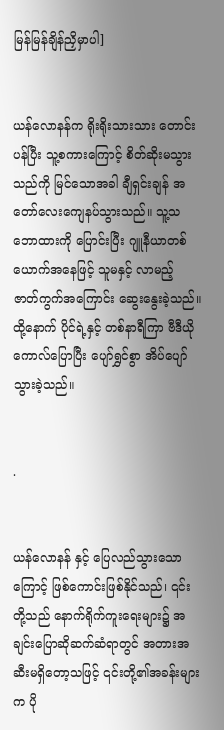မြန်မြန်ချိန်ညှိမှာပါ]


ယန်လောနန်က ရိုးရိုးသားသား တောင်းပန်ပြီး သူ့စကားကြောင့် စိတ်ဆိုးမသွားသည်ကို မြင်သောအခါ ချီရှင်းချန် အတော်လေးကျေနပ်သွားသည်။ သူ့သဘောထားကို ပြောင်းပြီး ဂျူနီယာတစ်ယောက်အနေဖြင့် သူမနှင့် လာမည့် ဇာတ်ကွက်အကြောင်း ဆွေးနွေးခဲ့သည်။ ထို့နောက် ပိုင်ရဲ့နှင့် တစ်နာရီကြာ ဗီဒီယိုကောလ်ပြောပြီး ပျော်ရွှင်စွာ အိပ်ပျော်သွားခဲ့သည်။


.


ယန်လောနန် နှင့် ပြေလည်သွားသောကြောင့် ဖြစ်ကောင်းဖြစ်နိုင်သည်၊ ၎င်းတို့သည် နောက်ရိုက်ကူးရေးများ၌ အချင်းပြောဆိုဆက်ဆံရာတွင် အတားအဆီးမရှိတော့သဖြင့် ၎င်းတို့၏အခန်းများက ပို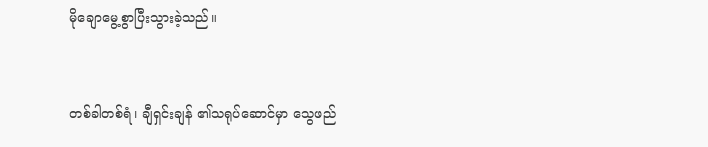မိုချောမွေ့စွာပြီးသွားခဲ့သည်။


တစ်ခါတစ်ရံ၊ ချီရှင်းချန် ၏သရုပ်ဆောင်မှာ သွေဖည်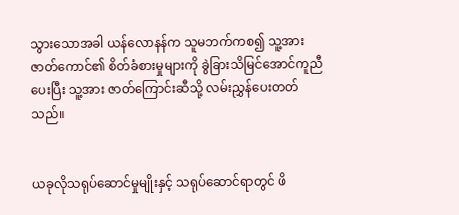သွားသောအခါ ယန်လောနန်က သူမဘက်ကစ၍ သူ့အား ဇာတ်ကောင်၏ စိတ်ခံစားမှုများကို ခွဲခြားသိမြင်အောင်ကူညီပေးပြီး သူ့အား ဇာတ်ကြောင်းဆီသို့ လမ်းညွှန်ပေးတတ်သည်။


ယခုလိုသရုပ်ဆောင်မှုမျိုးနှင့် သရုပ်ဆောင်ရာတွင် ဖိ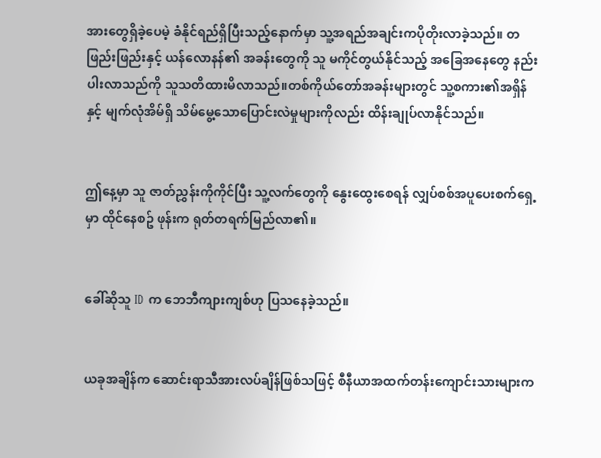အားတွေရှိခဲ့ပေမဲ့ ခံနိုင်ရည်ရှိပြီးသည့်နောက်မှာ သူ့အရည်အချင်းကပိုတိုးလာခဲ့သည်။ တဖြည်းဖြည်းနှင့် ယန်လောနန်၏ အခန်းတွေကို သူ မကိုင်တွယ်နိုင်သည့် အခြေအနေတွေ နည်းပါးလာသည်ကို သူသတိထားမိလာသည်။တစ်ကိုယ်တော်အခန်းများတွင် သူ့စကား၏အရှိန်နှင့် မျက်လုံအိမ်ရှိ သိမ်မွေ့သောပြောင်းလဲမှုများကိုလည်း ထိန်းချုပ်လာနိုင်သည်။


ဤနေ့မှာ သူ ဇာတ်ညွှန်းကိုကိုင်ပြီး သူ့လက်တွေကို နွေးထွေးစေရန် လျှပ်စစ်အပူပေးစက်ရှေ့မှာ ထိုင်နေစဥ် ဖုန်းက ရုတ်တရက်မြည်လာ၏။


ခေါ်ဆိုသူ ID က ဘေဘီကျားကျစ်ဟု ပြသနေခဲ့သည်။


ယခုအချိန်က ဆောင်းရာသီအားလပ်ချိန်ဖြစ်သဖြင့် စီနီယာအထက်တန်းကျောင်းသားများက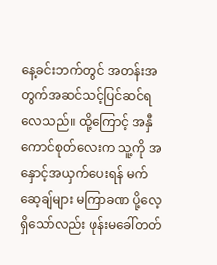နေ့ခင်းဘက်တွင် အတန်းအတွက်အဆင်သင့်ပြင်ဆင်ရလေသည်။ ထို့ကြောင့် အနှီကောင်စုတ်လေးက သူ့ကို အနှောင့်အယှက်ပေးရန် မက်ဆေ့ချ်များ မကြာခဏ ပို့လေ့ရှိသော်လည်း ဖုန်းမခေါ်တတ်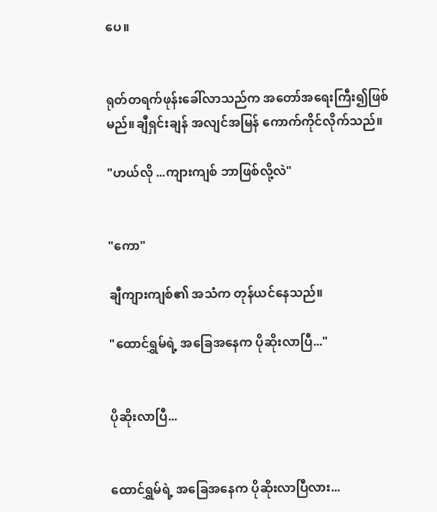ပေ။


ရုတ်တရက်ဖုန်းခေါ်လာသည်က အတော်အရေးကြီး၍ဖြစ်မည်။ချီရှင်းချန် အလျင်အမြန် ကောက်ကိုင်လိုက်သည်။

"ဟယ်လို ...ကျားကျစ် ဘာဖြစ်လို့လဲ"


"ကော"

ချီကျားကျစ်၏ အသံက တုန်ယင်နေသည်။

"ထောင်ရွှမ်ရဲ့ အခြေအနေက ပိုဆိုးလာပြီ..."


ပိုဆိုးလာပြီ...


ထောင်ရွှမ်ရဲ့ အခြေအနေက ပိုဆိုးလာပြီလား...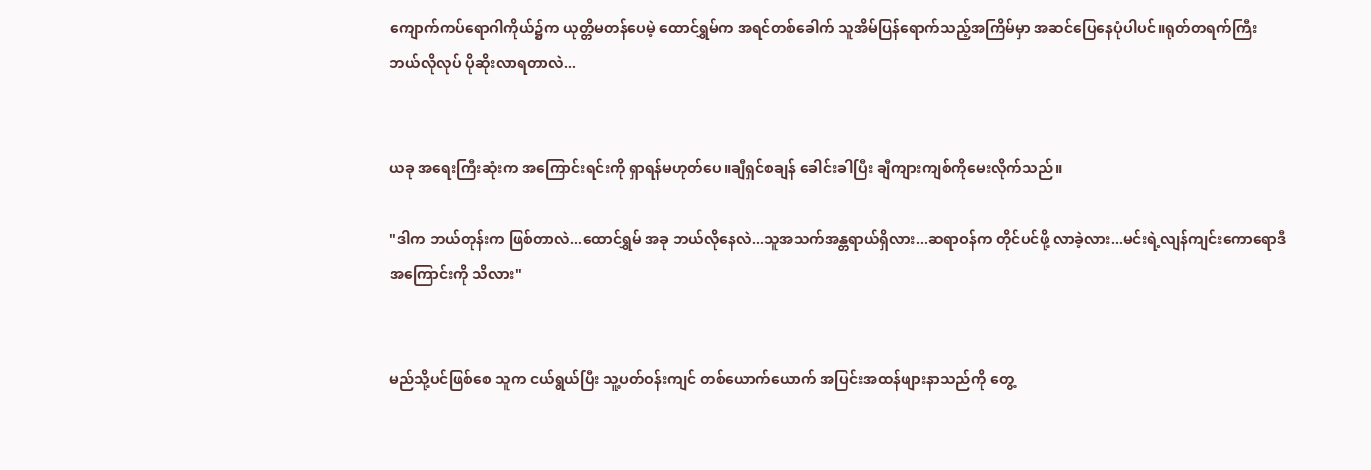ကျောက်ကပ်ရောဂါကိုယ်၌က ယုတ္တိမတန်ပေမဲ့ ထောင်ရွှမ်က အရင်တစ်ခေါက် သူအိမ်ပြန်ရောက်သည့်အကြိမ်မှာ အဆင်ပြေနေပုံပါပင်။ရုတ်တရက်ကြီး ဘယ်လိုလုပ် ပိုဆိုးလာရတာလဲ...


ယခု အရေးကြီးဆုံးက အကြောင်းရင်းကို ရှာရန်မဟုတ်ပေ။ချီရှင်စချန် ခေါင်းခါပြီး ချီကျားကျစ်ကိုမေးလိုက်သည်။

"ဒါက ဘယ်တုန်းက ဖြစ်တာလဲ...ထောင်ရွှမ် အခု ဘယ်လိုနေလဲ...သူအသက်အန္တရာယ်ရှိလား...ဆရာဝန်က တိုင်ပင်ဖို့ လာခဲ့လား...မင်းရဲ့လျန်ကျင်းကောရောဒီအကြောင်းကို သိလား"


မည်သို့ပင်ဖြစ်စေ သူက ငယ်ရွယ်ပြီး သူ့ပတ်ဝန်းကျင် တစ်ယောက်ယောက် အပြင်းအထန်ဖျားနာသည်ကို တွေ့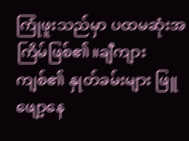ကြုံဖူးသည်မှာ ပထမဆုံးအကြိမ်ဖြစ်၏။ချီကျားကျစ်၏ နှုတ်ခမ်းများ ဖြူဖျော့နေ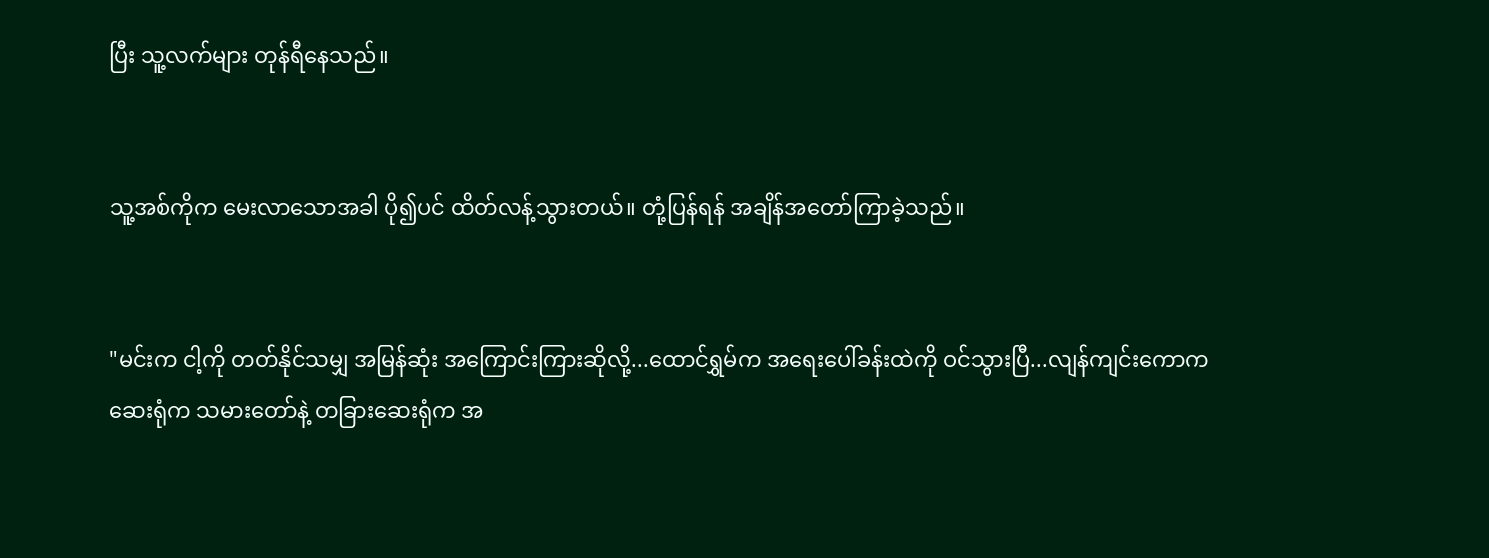ပြီး သူ့လက်များ တုန်ရီနေသည်။


သူ့အစ်ကိုက မေးလာသောအခါ ပို၍ပင် ထိတ်လန့်သွားတယ်။ တုံ့ပြန်ရန် အချိန်အတော်ကြာခဲ့သည်။


"မင်းက ငါ့ကို တတ်နိုင်သမျှ အမြန်ဆုံး အကြောင်းကြားဆိုလို့...ထောင်ရွှမ်က အရေးပေါ်ခန်းထဲကို ဝင်သွားပြီ...လျန်ကျင်းကောက ဆေးရုံက သမားတော်နဲ့ တခြားဆေးရုံက အ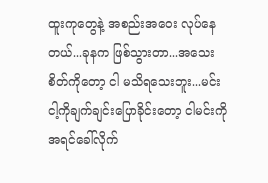ထူးကုတွေနဲ့ အစည်းအဝေး လုပ်နေတယ်...ခုနက ဖြစ်သွားတာ...အသေးစိတ်ကိုတော့ ငါ မသိရသေးဘူး...မင်းငါ့ကိုချက်ချင်းပြောခိုင်းတော့ ငါမင်းကိုအရင်ခေါ်လိုက်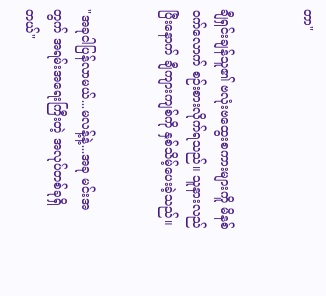တာ"


ချီရှင်းချန်သူ၏ ဗလုံးဗထွေးစကားများကိူ မိနစ်ဝက်လောက် စဉ်းစားလိုက်ရသည်။ သူနားလည်ပြီးနောက် ချီကျားကျစ်ကို နှစ်သိမ့်ပေးခဲ့သည်။


"အခုငါပြန်လာမယ်...မလန့်နဲ့...အခု မင်းအတွက် အရမ်းအရေးကြီးတဲ့ အလုပ်တစ်ခုရှိတယ်"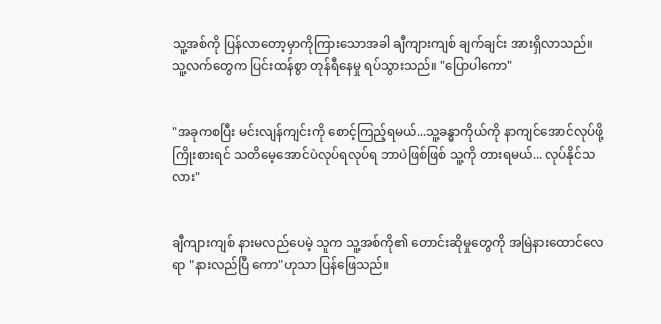သူ့အစ်ကို ပြန်လာတော့မှာကိုကြားသောအခါ ချီကျားကျစ် ချက်ချင်း အားရှိလာသည်။ သူ့လက်တွေက ပြင်းထန်စွာ တုန်ရီနေမှု ရပ်သွားသည်။ "ပြောပါကော"


"အခုကစပြီး မင်းလျန်ကျင်းကို စောင့်ကြည့်ရမယ်...သူ့ခန္ဓာကိုယ်ကို နာကျင်အောင်လုပ်ဖို့ ကြိုးစားရင် သတိမေ့အောင်ပဲလုပ်ရလုပ်ရ ဘာပဲဖြစ်ဖြစ် သူ့ကို တားရမယ်... လုပ်နိုင်သလား"


ချီကျားကျစ် နားမလည်ပေမဲ့ သူက သူ့အစ်ကို၏ တောင်းဆိုမှုတွေကို အမြဲနားထောင်လေရာ "နားလည်ပြီ ကော"ဟုသာ ပြန်ဖြေသည်။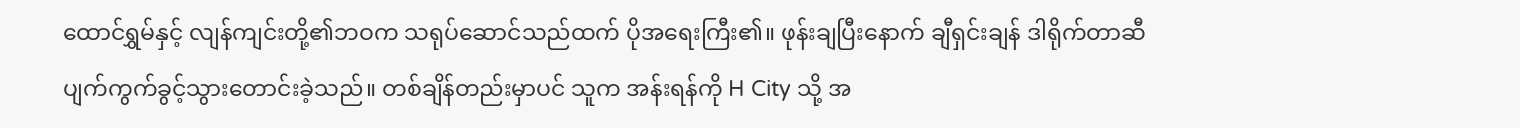ထောင်ရွှမ်နှင့် လျန်ကျင်းတို့၏ဘဝက သရုပ်ဆောင်သည်ထက် ပိုအရေးကြီး၏။ ဖုန်းချပြီးနောက် ချီရှင်းချန် ဒါရိုက်တာဆီပျက်ကွက်ခွင့်သွားတောင်းခဲ့သည်။ တစ်ချိန်တည်းမှာပင် သူက အန်းရန်ကို H City သို့ အ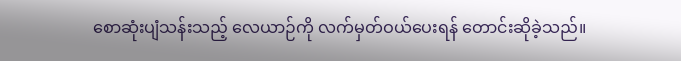စောဆုံးပျံသန်းသည့် လေယာဉ်ကို လက်မှတ်ဝယ်ပေးရန် တောင်းဆိုခဲ့သည်။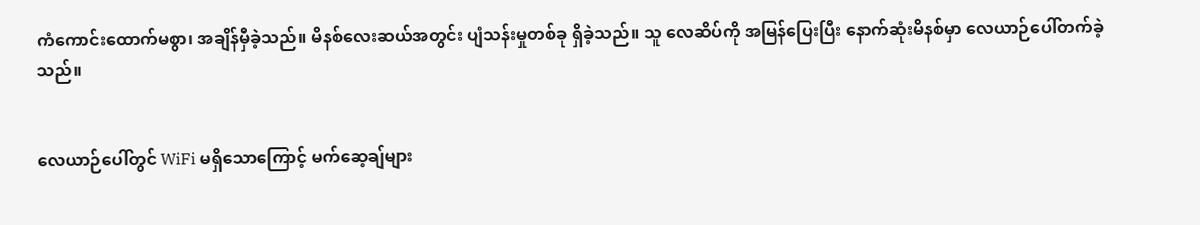ကံကောင်းထောက်မစွာ၊ အချိန်မှီခဲ့သည်။ မိနစ်လေးဆယ်အတွင်း ပျံသန်းမှုတစ်ခု ရှိခဲ့သည်။ သူ လေဆိပ်ကို အမြန်ပြေးပြီး နောက်ဆုံးမိနစ်မှာ လေယာဉ်ပေါ်တက်ခဲ့သည်။


လေယာဉ်ပေါ်တွင် WiFi မရှိသောကြောင့် မက်ဆေ့ချ်များ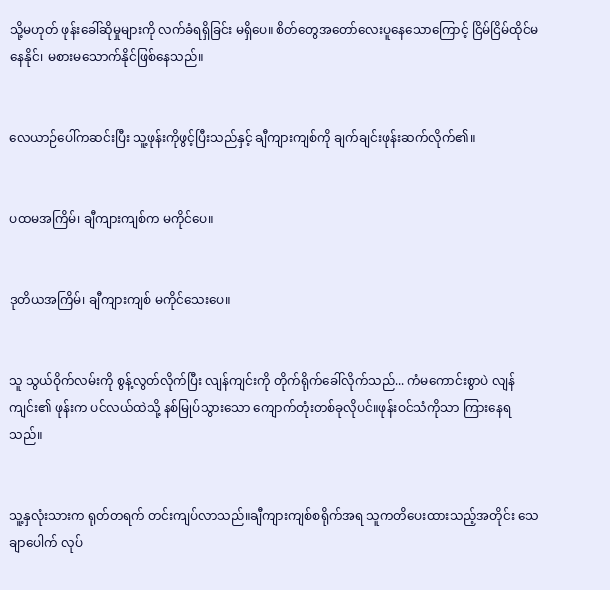သို့မဟုတ် ဖုန်းခေါ်ဆိုမှုများကို လက်ခံရရှိခြင်း မရှိပေ။ စိတ်တွေအတော်လေးပူနေသောကြောင့် ငြိမ်ငြိမ်ထိုင်မနေနိုင်၊ မစားမသောက်နိုင်ဖြစ်နေသည်။


လေယာဉ်ပေါ်ကဆင်းပြီး သူ့ဖုန်းကိုဖွင့်ပြီးသည်နှင့် ချီကျားကျစ်ကို ချက်ချင်းဖုန်းဆက်လိုက်၏။


ပထမအကြိမ်၊ ချီကျားကျစ်က မကိုင်ပေ။


ဒုတိယအကြိမ်၊ ချီကျားကျစ် မကိုင်သေးပေ။


သူ သွယ်ဝိုက်လမ်းကို စွန့်လွတ်လိုက်ပြီး လျန်ကျင်းကို တိုက်ရိုက်ခေါ်လိုက်သည်... ကံမကောင်းစွာပဲ လျန်ကျင်း၏ ဖုန်းက ပင်လယ်ထဲသို့ နစ်မြုပ်သွားသော ကျောက်တုံးတစ်ခုလိုပင်။ဖုန်းဝင်သံကိုသာ ကြားနေရသည်။


သူ့နှလုံးသားက ရုတ်တရက် တင်းကျပ်လာသည်။ချီကျားကျစ်စရိုက်အရ သူကတိပေးထားသည့်အတိုင်း သေချာပေါက် လုပ်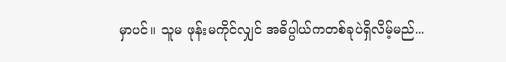မှာပင်။ သူမ ဖုန်းမကိုင်လျှင် အဓိပ္ပါယ်ကတစ်ခုပဲရှိလိမ့်မည်...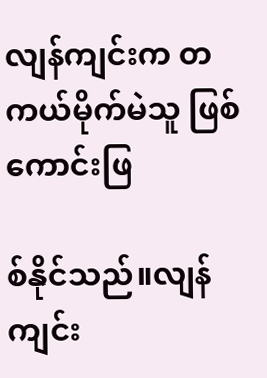လျန်ကျင်းက တကယ်မိုက်မဲသူ ဖြစ်ကောင်းဖြ

စ်နိုင်သည်။လျန်ကျင်း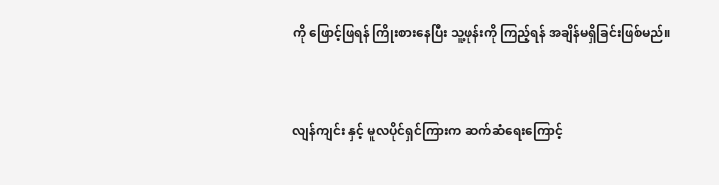ကို ဖြောင့်ဖြရန် ကြိုးစားနေပြီး သူ့ဖုန်းကို ကြည့်ရန် အချိန်မရှိခြင်းဖြစ်မည်။


လျန်ကျင်း နှင့် မူလပိုင်ရှင်ကြားက ဆက်ဆံရေးကြောင့်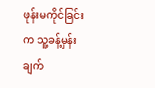ဖုန်းမကိုင်ခြင်းက သူ့ခန့်မှန်းချက်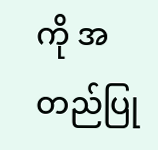ကို အတည်ပြု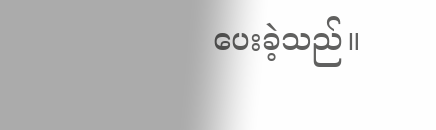ပေးခဲ့သည်။